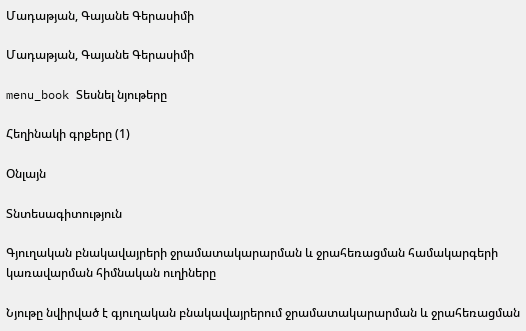Մադաթյան, Գայանե Գերասիմի

Մադաթյան, Գայանե Գերասիմի

menu_book Տեսնել նյութերը

Հեղինակի գրքերը (1)

Օնլայն

Տնտեսագիտություն

Գյուղական բնակավայրերի ջրամատակարարման և ջրահեռացման համակարգերի կառավարման հիմնական ուղիները

Նյութը նվիրված է գյուղական բնակավայրերում ջրամատակարարման և ջրահեռացման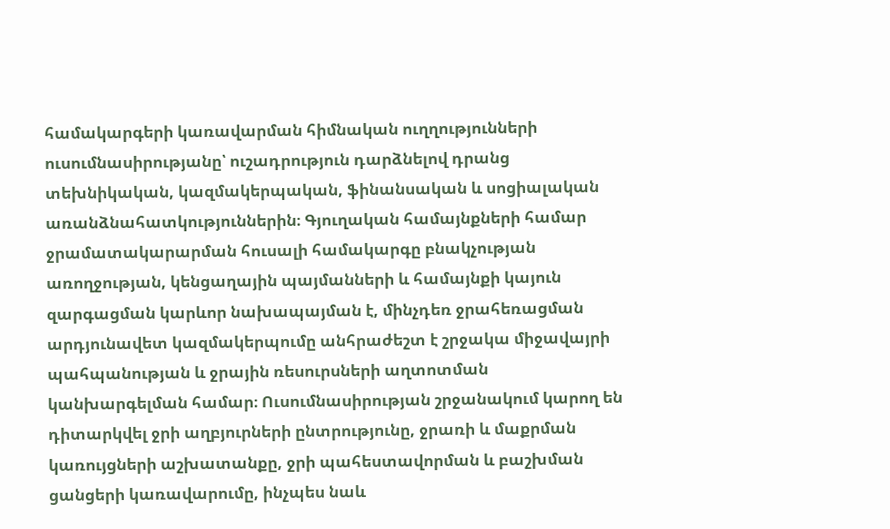համակարգերի կառավարման հիմնական ուղղությունների ուսումնասիրությանը՝ ուշադրություն դարձնելով դրանց տեխնիկական, կազմակերպական, ֆինանսական և սոցիալական առանձնահատկություններին։ Գյուղական համայնքների համար ջրամատակարարման հուսալի համակարգը բնակչության առողջության, կենցաղային պայմանների և համայնքի կայուն զարգացման կարևոր նախապայման է, մինչդեռ ջրահեռացման արդյունավետ կազմակերպումը անհրաժեշտ է շրջակա միջավայրի պահպանության և ջրային ռեսուրսների աղտոտման կանխարգելման համար։ Ուսումնասիրության շրջանակում կարող են դիտարկվել ջրի աղբյուրների ընտրությունը, ջրառի և մաքրման կառույցների աշխատանքը, ջրի պահեստավորման և բաշխման ցանցերի կառավարումը, ինչպես նաև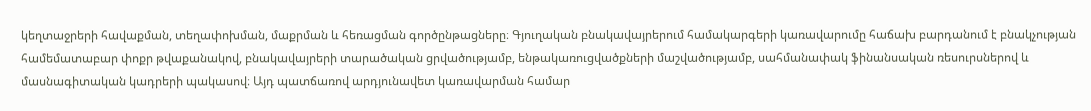կեղտաջրերի հավաքման, տեղափոխման, մաքրման և հեռացման գործընթացները։ Գյուղական բնակավայրերում համակարգերի կառավարումը հաճախ բարդանում է բնակչության համեմատաբար փոքր թվաքանակով, բնակավայրերի տարածական ցրվածությամբ, ենթակառուցվածքների մաշվածությամբ, սահմանափակ ֆինանսական ռեսուրսներով և մասնագիտական կադրերի պակասով։ Այդ պատճառով արդյունավետ կառավարման համար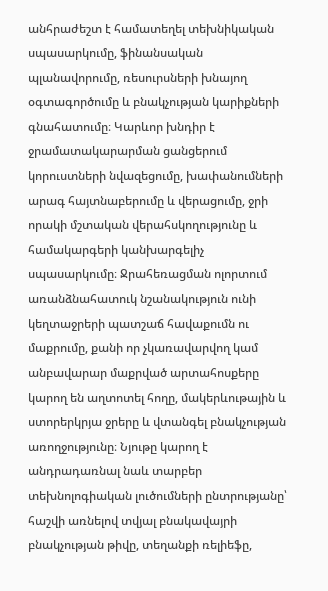անհրաժեշտ է համատեղել տեխնիկական սպասարկումը, ֆինանսական պլանավորումը, ռեսուրսների խնայող օգտագործումը և բնակչության կարիքների գնահատումը։ Կարևոր խնդիր է ջրամատակարարման ցանցերում կորուստների նվազեցումը, խափանումների արագ հայտնաբերումը և վերացումը, ջրի որակի մշտական վերահսկողությունը և համակարգերի կանխարգելիչ սպասարկումը։ Ջրահեռացման ոլորտում առանձնահատուկ նշանակություն ունի կեղտաջրերի պատշաճ հավաքումն ու մաքրումը, քանի որ չկառավարվող կամ անբավարար մաքրված արտահոսքերը կարող են աղտոտել հողը, մակերևութային և ստորերկրյա ջրերը և վտանգել բնակչության առողջությունը։ Նյութը կարող է անդրադառնալ նաև տարբեր տեխնոլոգիական լուծումների ընտրությանը՝ հաշվի առնելով տվյալ բնակավայրի բնակչության թիվը, տեղանքի ռելիեֆը,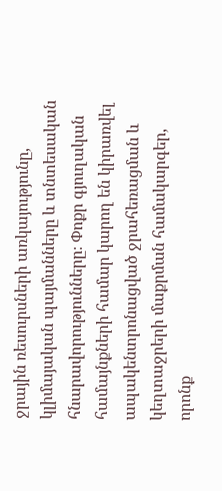ջրային ռեսուրսների առկայությունը, կլիմայական պայմանները և տնտեսական հնարավորությունները։ Փոքր գյուղական համայնքների համար կարող են կիրառվել ապակենտրոնացված ջրահեռացման և կեղտաջրերի մաքրման համակարգեր, որոնք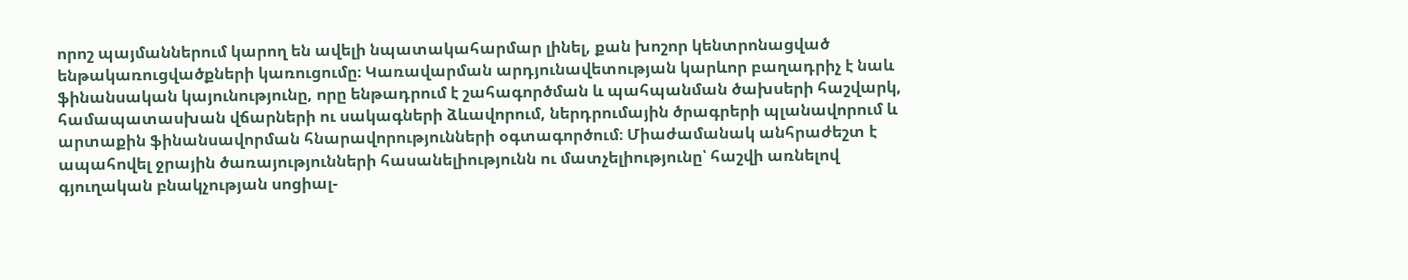որոշ պայմաններում կարող են ավելի նպատակահարմար լինել, քան խոշոր կենտրոնացված ենթակառուցվածքների կառուցումը։ Կառավարման արդյունավետության կարևոր բաղադրիչ է նաև ֆինանսական կայունությունը, որը ենթադրում է շահագործման և պահպանման ծախսերի հաշվարկ, համապատասխան վճարների ու սակագների ձևավորում, ներդրումային ծրագրերի պլանավորում և արտաքին ֆինանսավորման հնարավորությունների օգտագործում։ Միաժամանակ անհրաժեշտ է ապահովել ջրային ծառայությունների հասանելիությունն ու մատչելիությունը՝ հաշվի առնելով գյուղական բնակչության սոցիալ-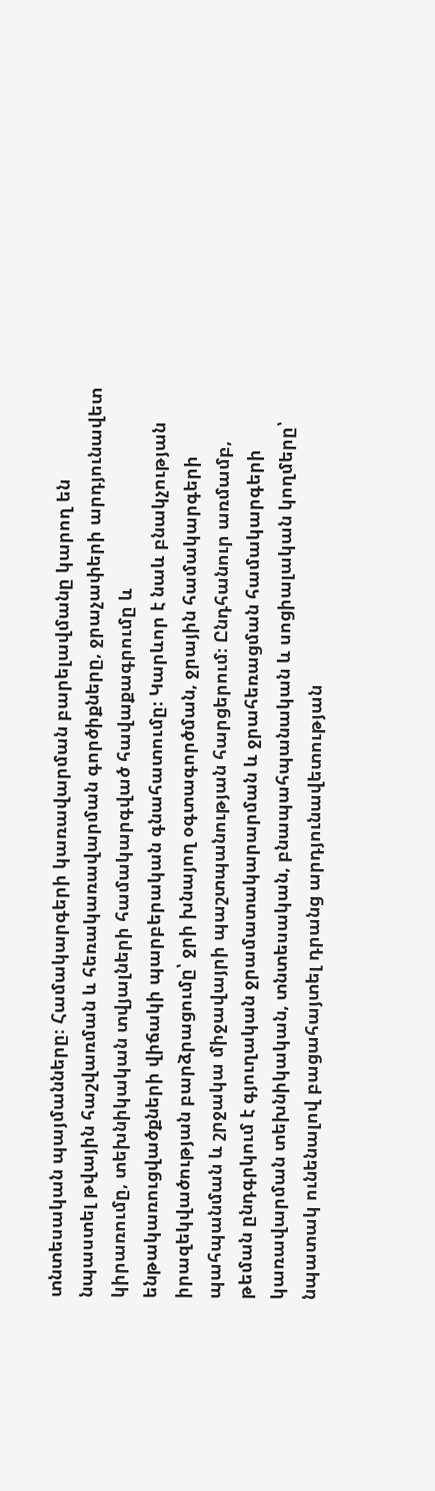տնտեսական պայմանները։ Համակարգերի կառավարման բարելավմանը կարող են նպաստել թվային հաշվառման և հեռակառավարման գործիքները, ջրաչափերի արդյունավետ կիրառումը, տեխնիկական տվյալների համակարգված հավաքագրումը և ենթակառուցվածքների վիճակի պարբերական գնահատումը։ Կարևոր է նաև բնակչության իրազեկվածության բարձրացումը՝ ջրի խնայող օգտագործման, ջրային համակարգերի պահպանման և շրջակա միջավայրի պաշտպանության հարցերում։ Ընդհանուր առմամբ, թեման ընդգրկում է գյուղական ջրամատակարարման և ջրահեռացման համակարգերի կառավարման տեխնիկական, տնտեսական, բնապահպանական և սոցիալական կողմերը՝ նպատակ ունենալով բացահայտել դրանց արդյունավետության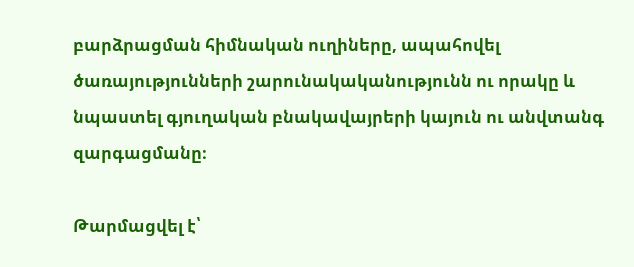բարձրացման հիմնական ուղիները, ապահովել ծառայությունների շարունակականությունն ու որակը և նպաստել գյուղական բնակավայրերի կայուն ու անվտանգ զարգացմանը։

Թարմացվել է՝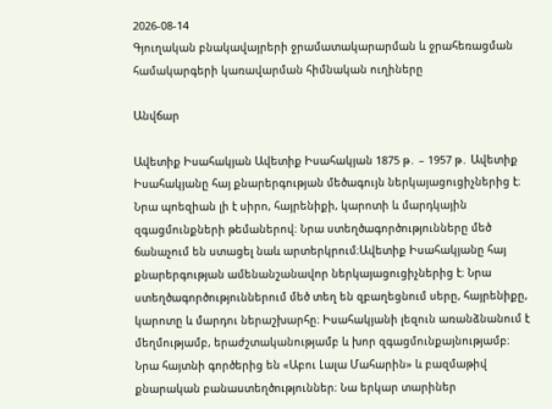2026-08-14
Գյուղական բնակավայրերի ջրամատակարարման և ջրահեռացման համակարգերի կառավարման հիմնական ուղիները

Անվճար

Ավետիք Իսահակյան Ավետիք Իսահակյան 1875 թ․ – 1957 թ․ Ավետիք Իսահակյանը հայ քնարերգության մեծագույն ներկայացուցիչներից է։ Նրա պոեզիան լի է սիրո, հայրենիքի, կարոտի և մարդկային զգացմունքների թեմաներով։ Նրա ստեղծագործությունները մեծ ճանաչում են ստացել նաև արտերկրում։Ավետիք Իսահակյանը հայ քնարերգության ամենանշանավոր ներկայացուցիչներից է։ Նրա ստեղծագործություններում մեծ տեղ են զբաղեցնում սերը, հայրենիքը, կարոտը և մարդու ներաշխարհը։ Իսահակյանի լեզուն առանձնանում է մեղմությամբ, երաժշտականությամբ և խոր զգացմունքայնությամբ։ Նրա հայտնի գործերից են «Աբու Լալա Մահարին» և բազմաթիվ քնարական բանաստեղծություններ։ Նա երկար տարիներ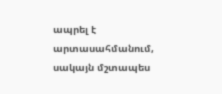ապրել է արտասահմանում, սակայն մշտապես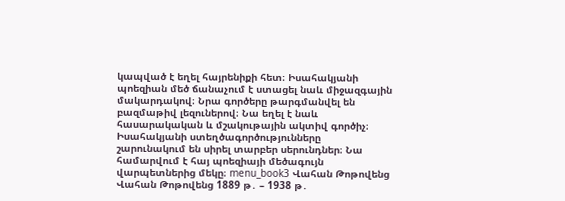կապված է եղել հայրենիքի հետ։ Իսահակյանի պոեզիան մեծ ճանաչում է ստացել նաև միջազգային մակարդակով։ Նրա գործերը թարգմանվել են բազմաթիվ լեզուներով։ Նա եղել է նաև հասարակական և մշակութային ակտիվ գործիչ։ Իսահակյանի ստեղծագործությունները շարունակում են սիրել տարբեր սերունդներ։ Նա համարվում է հայ պոեզիայի մեծագույն վարպետներից մեկը։ menu_book3 Վահան Թոթովենց Վահան Թոթովենց 1889 թ․ – 1938 թ․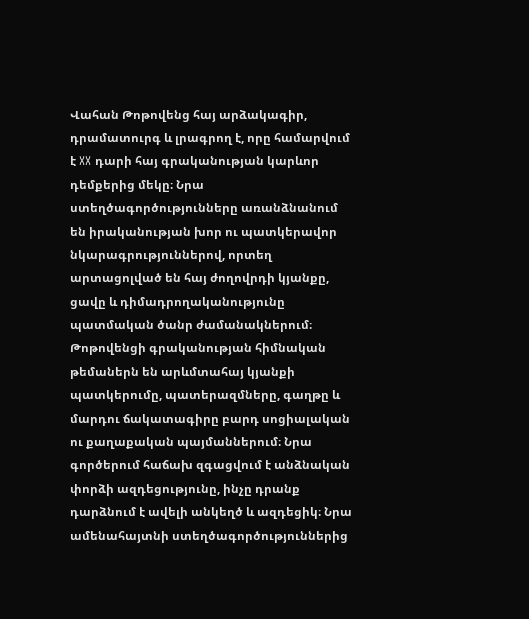Վահան Թոթովենց հայ արձակագիր, դրամատուրգ և լրագրող է, որը համարվում է XX դարի հայ գրականության կարևոր դեմքերից մեկը։ Նրա ստեղծագործությունները առանձնանում են իրականության խոր ու պատկերավոր նկարագրություններով, որտեղ արտացոլված են հայ ժողովրդի կյանքը, ցավը և դիմադրողականությունը պատմական ծանր ժամանակներում։ Թոթովենցի գրականության հիմնական թեմաներն են արևմտահայ կյանքի պատկերումը, պատերազմները, գաղթը և մարդու ճակատագիրը բարդ սոցիալական ու քաղաքական պայմաններում։ Նրա գործերում հաճախ զգացվում է անձնական փորձի ազդեցությունը, ինչը դրանք դարձնում է ավելի անկեղծ և ազդեցիկ։ Նրա ամենահայտնի ստեղծագործություններից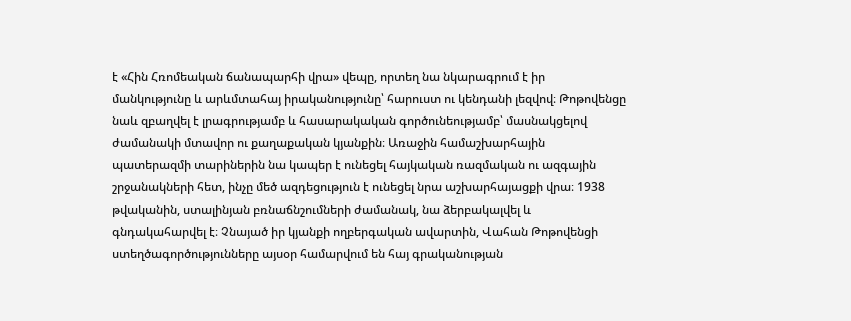է «Հին Հռոմեական ճանապարհի վրա» վեպը, որտեղ նա նկարագրում է իր մանկությունը և արևմտահայ իրականությունը՝ հարուստ ու կենդանի լեզվով։ Թոթովենցը նաև զբաղվել է լրագրությամբ և հասարակական գործունեությամբ՝ մասնակցելով ժամանակի մտավոր ու քաղաքական կյանքին։ Առաջին համաշխարհային պատերազմի տարիներին նա կապեր է ունեցել հայկական ռազմական ու ազգային շրջանակների հետ, ինչը մեծ ազդեցություն է ունեցել նրա աշխարհայացքի վրա։ 1938 թվականին, ստալինյան բռնաճնշումների ժամանակ, նա ձերբակալվել և գնդակահարվել է։ Չնայած իր կյանքի ողբերգական ավարտին, Վահան Թոթովենցի ստեղծագործությունները այսօր համարվում են հայ գրականության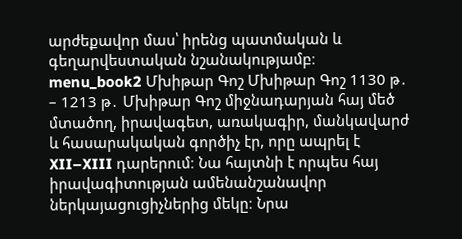արժեքավոր մաս՝ իրենց պատմական և գեղարվեստական նշանակությամբ։ menu_book2 Մխիթար Գոշ Մխիթար Գոշ 1130 թ․ – 1213 թ․ Մխիթար Գոշ միջնադարյան հայ մեծ մտածող, իրավագետ, առակագիր, մանկավարժ և հասարակական գործիչ էր, որը ապրել է XII–XIII դարերում։ Նա հայտնի է որպես հայ իրավագիտության ամենանշանավոր ներկայացուցիչներից մեկը։ Նրա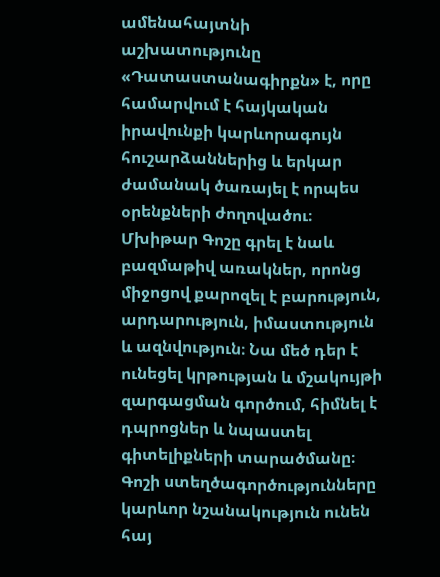ամենահայտնի աշխատությունը «Դատաստանագիրքն» է, որը համարվում է հայկական իրավունքի կարևորագույն հուշարձաններից և երկար ժամանակ ծառայել է որպես օրենքների ժողովածու։ Մխիթար Գոշը գրել է նաև բազմաթիվ առակներ, որոնց միջոցով քարոզել է բարություն, արդարություն, իմաստություն և ազնվություն։ Նա մեծ դեր է ունեցել կրթության և մշակույթի զարգացման գործում, հիմնել է դպրոցներ և նպաստել գիտելիքների տարածմանը։ Գոշի ստեղծագործությունները կարևոր նշանակություն ունեն հայ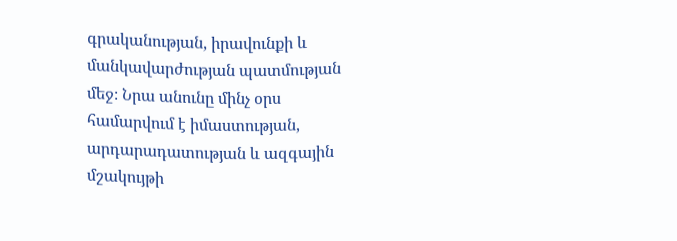գրականության, իրավունքի և մանկավարժության պատմության մեջ։ Նրա անունը մինչ օրս համարվում է իմաստության, արդարադատության և ազգային մշակույթի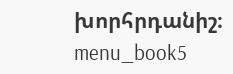խորհրդանիշ։ menu_book5